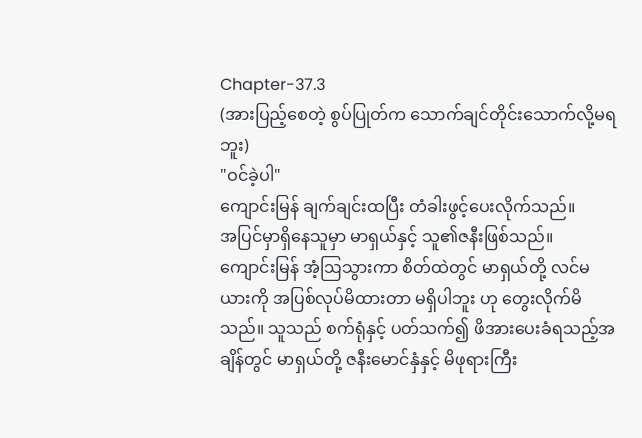Chapter-37.3
(အားပြည့်စေတဲ့ စွပ်ပြုတ်က သောက်ချင်တိုင်းသောက်လို့မရဘူး)
"ဝင်ခဲ့ပါ"
ကျောင်းမြန် ချက်ချင်းထပြီး တံခါးဖွင့်ပေးလိုက်သည်။
အပြင်မှာရှိနေသူမှာ မာရှယ်နှင့် သူ၏ဇနီးဖြစ်သည်။
ကျောင်းမြန် အံ့ဩသွားကာ စိတ်ထဲတွင် မာရှယ်တို့ လင်မယားကို အပြစ်လုပ်မိထားတာ မရှိပါဘူး ဟု တွေးလိုက်မိသည်။ သူသည် စက်ရုံနှင့် ပတ်သက်၍ ဖိအားပေးခံရသည့်အချိန်တွင် မာရှယ်တို့ ဇနီးမောင်နှံနှင့် မိဖုရားကြီး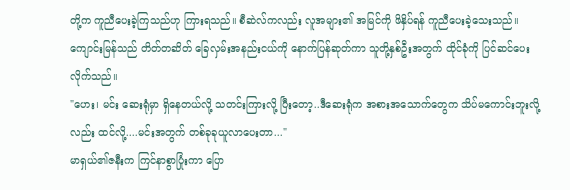တို့က ကူညီပေးခဲ့ကြသည်ဟု ကြားရသည်။ စီဆဲလ်ကလည်း လူအများ၏ အမြင်ကို ဖိနှိပ်ရန် ကူညီပေးခဲ့သေးသည်။
ကျောင်းမြန်သည် တိတ်တဆိတ် ခြေလှမ်းအနည်းငယ်ကို နောက်ပြန်ဆုတ်ကာ သူတို့နှစ်ဦးအတွက် ထိုင်ခုံကို ပြင်ဆင်ပေးလိုက်သည်။
"ဟေး၊ မင်း ဆေးရုံမှာ ရှိနေတယ်လို့ သတင်းကြားလို့ ပြီးတော့..ဒီဆေးရုံက အစားအသောက်တွေက သိပ်မကောင်းဘူးလို့လည်း ထင်လို့....မင်းအတွက် တစ်ခုခုယူလာပေးတာ..."
မာရှယ်၏ဇနီးက ကြင်နာစွာပြုံးကာ ပြော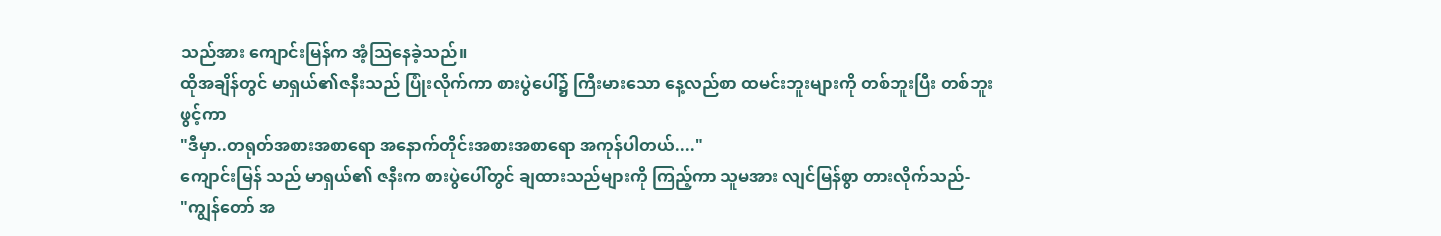သည်အား ကျောင်းမြန်က အံ့သြနေခဲ့သည်။
ထိုအချိန်တွင် မာရှယ်၏ဇနီးသည် ပြုံးလိုက်ကာ စားပွဲပေါ်၌ ကြီးမားသော နေ့လည်စာ ထမင်းဘူးများကို တစ်ဘူးပြီး တစ်ဘူးဖွင့်ကာ
"ဒီမှာ..တရုတ်အစားအစာရော အနောက်တိုင်းအစားအစာရော အကုန်ပါတယ်...."
ကျောင်းမြန် သည် မာရှယ်၏ ဇနီးက စားပွဲပေါ်တွင် ချထားသည်များကို ကြည့်ကာ သူမအား လျင်မြန်စွာ တားလိုက်သည်-
"ကျွန်တော် အ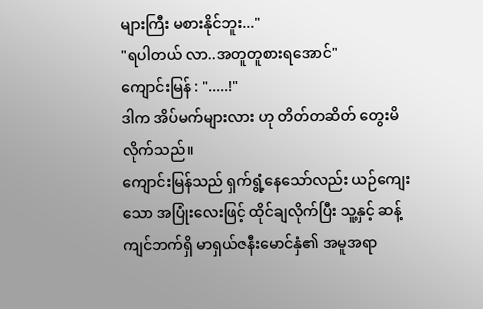များကြီး မစားနိုင်ဘူး..."
"ရပါတယ် လာ..အတူတူစားရအောင်"
ကျောင်းမြန် : ".....!"
ဒါက အိပ်မက်များလား ဟု တိတ်တဆိတ် တွေးမိလိုက်သည်။
ကျောင်းမြန်သည် ရှက်ရွံ့နေသော်လည်း ယဉ်ကျေးသော အပြုံးလေးဖြင့် ထိုင်ချလိုက်ပြီး သူ့နှင့် ဆန့်ကျင်ဘက်ရှိ မာရှယ်ဇနီးမောင်နှံ၏ အမူအရာ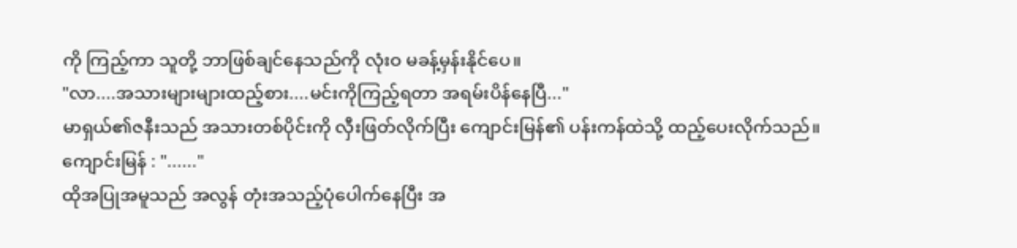ကို ကြည့်ကာ သူတို့ ဘာဖြစ်ချင်နေသည်ကို လုံးဝ မခန့်မှန်းနိုင်ပေ။
"လာ....အသားများများထည့်စား....မင်းကိုကြည့်ရတာ အရမ်းပိန်နေပြီ..."
မာရှယ်၏ဇနီးသည် အသားတစ်ပိုင်းကို လှီးဖြတ်လိုက်ပြီး ကျောင်းမြန်၏ ပန်းကန်ထဲသို့ ထည့်ပေးလိုက်သည်။
ကျောင်းမြန် : "......"
ထိုအပြုအမူသည် အလွန် တုံးအသည့်ပုံပေါက်နေပြီး အ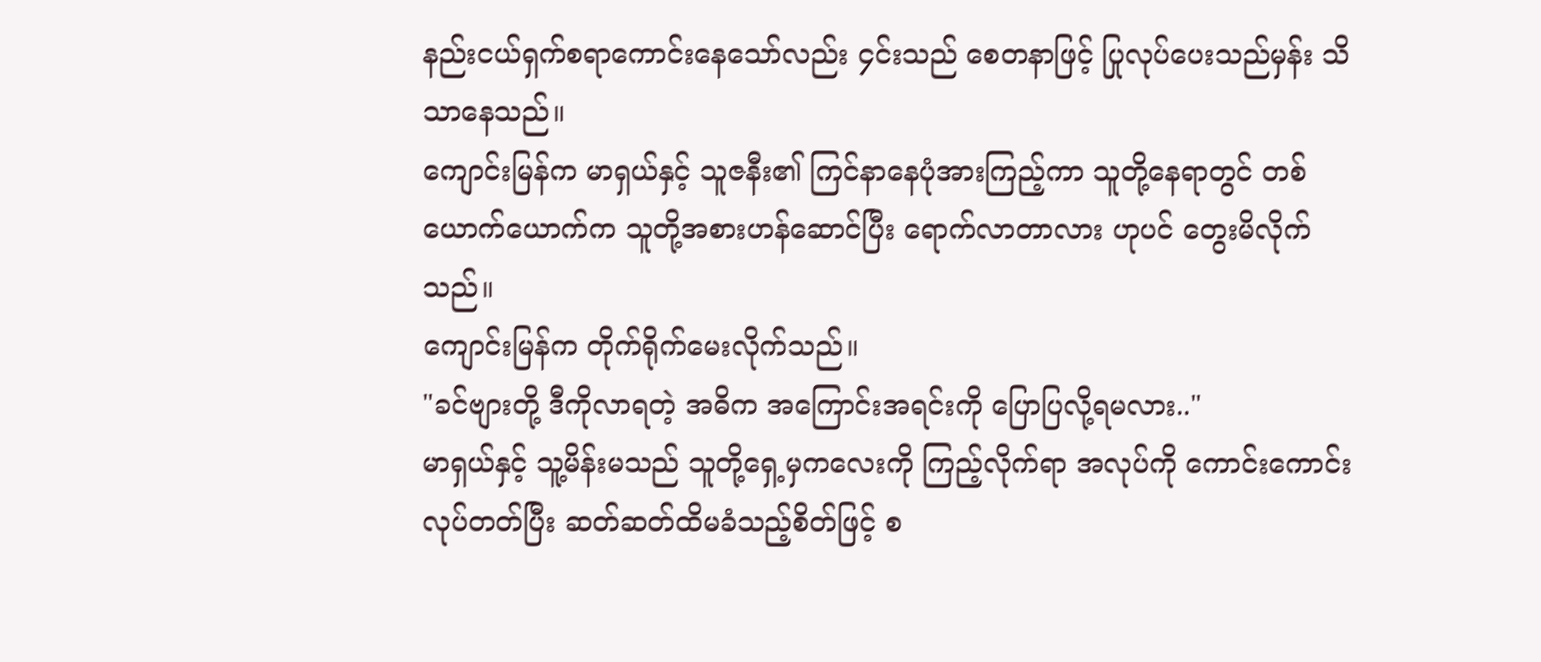နည်းငယ်ရှက်စရာကောင်းနေသော်လည်း ၄င်းသည် စေတနာဖြင့် ပြုလုပ်ပေးသည်မှန်း သိသာနေသည်။
ကျောင်းမြန်က မာရှယ်နှင့် သူဇနီး၏ ကြင်နာနေပုံအားကြည့်ကာ သူတို့နေရာတွင် တစ်ယောက်ယောက်က သူတို့အစားဟန်ဆောင်ပြီး ရောက်လာတာလား ဟုပင် တွေးမိလိုက်သည်။
ကျောင်းမြန်က တိုက်ရိုက်မေးလိုက်သည်။
"ခင်ဗျားတို့ ဒီကိုလာရတဲ့ အဓိက အကြောင်းအရင်းကို ပြောပြလို့ရမလား.."
မာရှယ်နှင့် သူ့မိန်းမသည် သူတို့ရှေ့မှကလေးကို ကြည့်လိုက်ရာ အလုပ်ကို ကောင်းကောင်းလုပ်တတ်ပြီး ဆတ်ဆတ်ထိမခံသည့်စိတ်ဖြင့် စ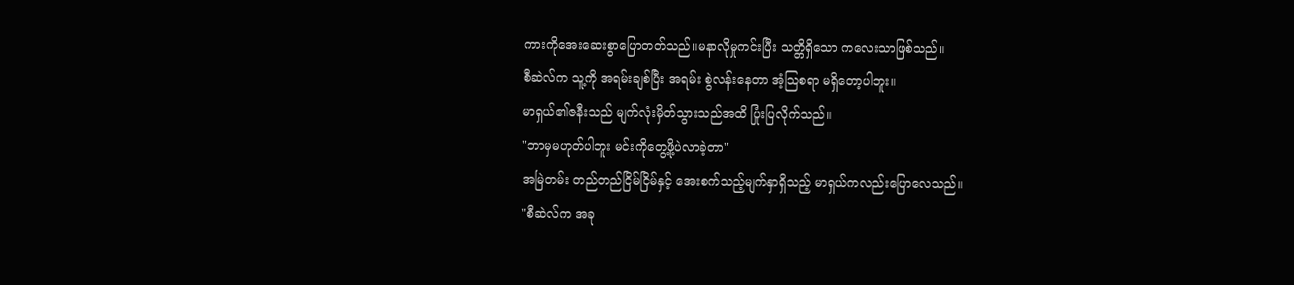ကားကိုအေးဆေးစွာပြောတတ်သည်။မနာလိုမှုကင်းပြီး သတ္တိရှိသော ကလေးသာဖြစ်သည်။
စီဆဲလ်က သူ့ကို အရမ်းချစ်ပြီး အရမ်း စွဲလန်းနေတာ အံ့သြစရာ မရှိတော့ပါဘူး။
မာရှယ်၏ဇနီးသည် မျက်လုံးမှိတ်သွားသည်အထိ ပြုံးပြလိုက်သည်။
"ဘာမှမဟုတ်ပါဘူး မင်းကိုတွေ့ဖို့ပဲလာခဲ့တာ"
အမြဲတမ်း တည်တည်ငြိမ်ငြိမ်နှင့် အေးစက်သည့်မျက်နှာရှိသည့် မာရှယ်ကလည်းပြောလေသည်။
"စီဆဲလ်က အခု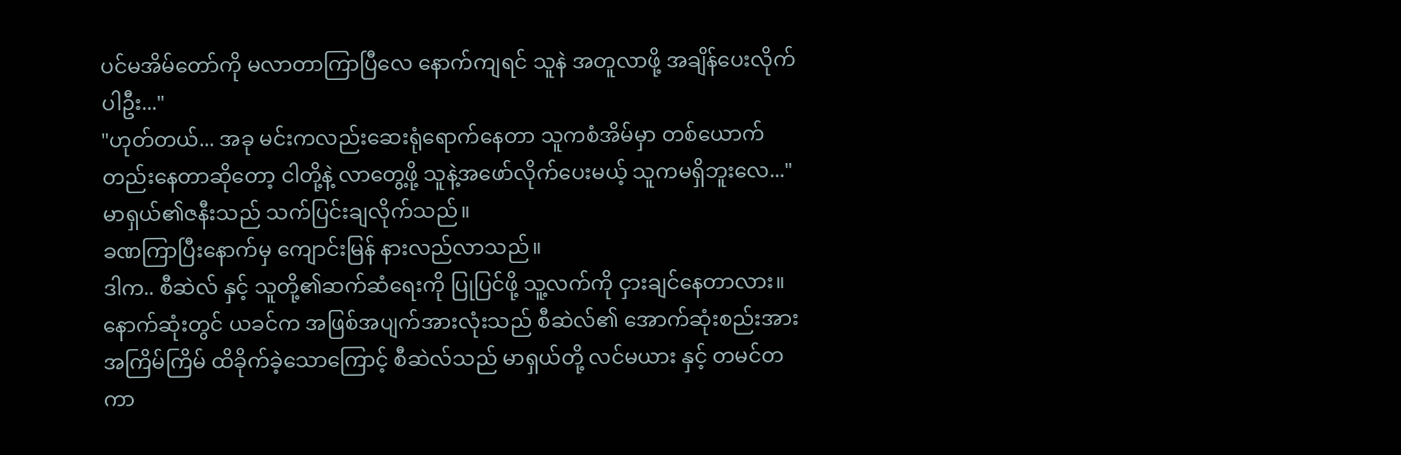ပင်မအိမ်တော်ကို မလာတာကြာပြီလေ နောက်ကျရင် သူနဲ အတူလာဖို့ အချိန်ပေးလိုက်ပါဦး..."
"ဟုတ်တယ်... အခု မင်းကလည်းဆေးရုံရောက်နေတာ သူကစံအိမ်မှာ တစ်ယောက်တည်းနေတာဆိုတော့ ငါတို့နဲ့ လာတွေ့ဖို့ သူနဲ့အဖော်လိုက်ပေးမယ့် သူကမရှိဘူးလေ..."
မာရှယ်၏ဇနီးသည် သက်ပြင်းချလိုက်သည်။
ခဏကြာပြီးနောက်မှ ကျောင်းမြန် နားလည်လာသည်။
ဒါက.. စီဆဲလ် နှင့် သူတို့၏ဆက်ဆံရေးကို ပြုပြင်ဖို့ သူ့လက်ကို ငှားချင်နေတာလား။
နောက်ဆုံးတွင် ယခင်က အဖြစ်အပျက်အားလုံးသည် စီဆဲလ်၏ အောက်ဆုံးစည်းအား အကြိမ်ကြိမ် ထိခိုက်ခဲ့သောကြောင့် စီဆဲလ်သည် မာရှယ်တို့ လင်မယား နှင့် တမင်တကာ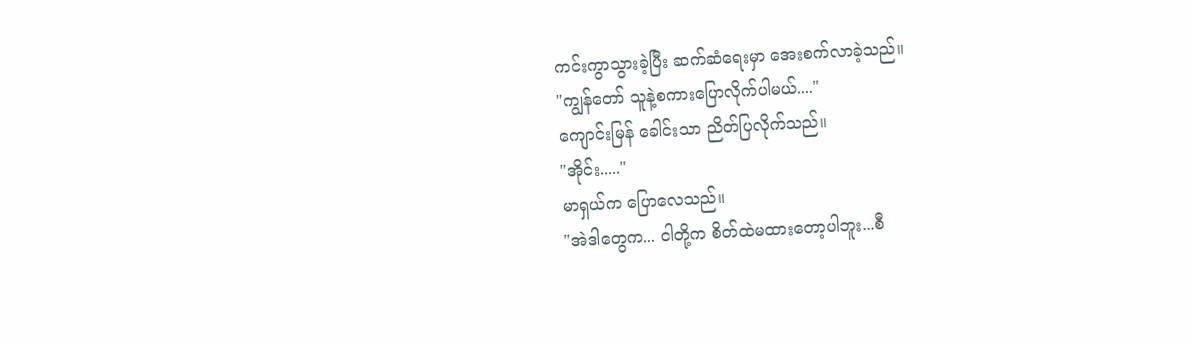ကင်းကွာသွားခဲ့ပြီး ဆက်ဆံရေးမှာ အေးစက်လာခဲ့သည်။
"ကျွန်တော် သူနဲ့စကားပြောလိုက်ပါမယ်...."
ကျောင်းမြန် ခေါင်းသာ ညိတ်ပြလိုက်သည်။
"အိုင်း....."
မာရှယ်က ပြောလေသည်။
"အဲဒါတွေက... ငါတို့က စိတ်ထဲမထားတော့ပါဘူး...စီ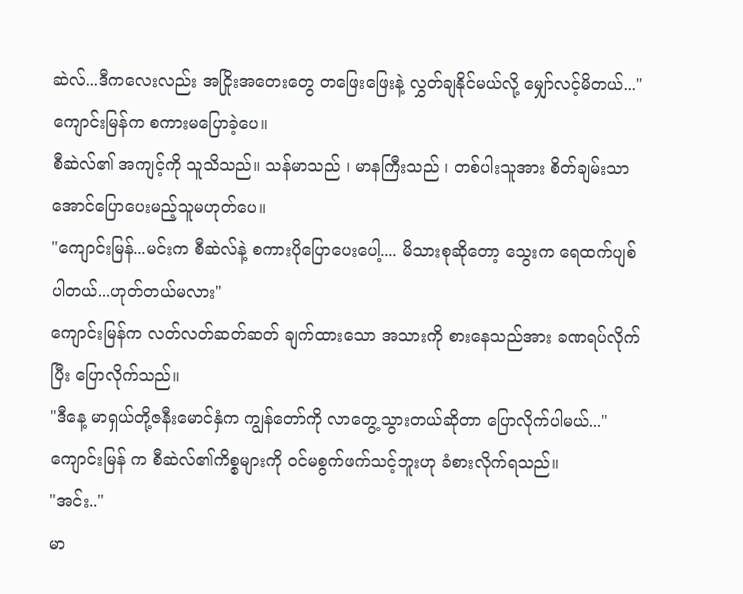ဆဲလ်...ဒီကလေးလည်း အငြိုးအတေးတွေ တဖြေးဖြေးနဲ့ လွှတ်ချနိုင်မယ်လို့ မျှော်လင့်မိတယ်..."
ကျောင်းမြန်က စကားမပြောခဲ့ပေ။
စီဆဲလ်၏ အကျင့်ကို သူသိသည်။ သန်မာသည် ၊ မာနကြီးသည် ၊ တစ်ပါးသူအား စိတ်ချမ်းသာအောင်ပြောပေးမည့်သူမဟုတ်ပေ။
"ကျောင်းမြန်...မင်းက စီဆဲလ်နဲ့ စကားပိုပြောပေးပေါ့.... မိသားစုဆိုတော့ သွေးက ရေထက်ပျစ်ပါတယ်...ဟုတ်တယ်မလား"
ကျောင်းမြန်က လတ်လတ်ဆတ်ဆတ် ချက်ထားသော အသားကို စားနေသည်အား ခဏရပ်လိုက်ပြီး ပြောလိုက်သည်။
"ဒီနေ့ မာရှယ်တို့ဇနီးမောင်နှံက ကျွန်တော်ကို လာတွေ့သွားတယ်ဆိုတာ ပြောလိုက်ပါမယ်..."
ကျောင်းမြန် က စီဆဲလ်၏ကိစ္စများကို ဝင်မစွက်ဖက်သင့်ဘူးဟု ခံစားလိုက်ရသည်။
"အင်း.."
မာ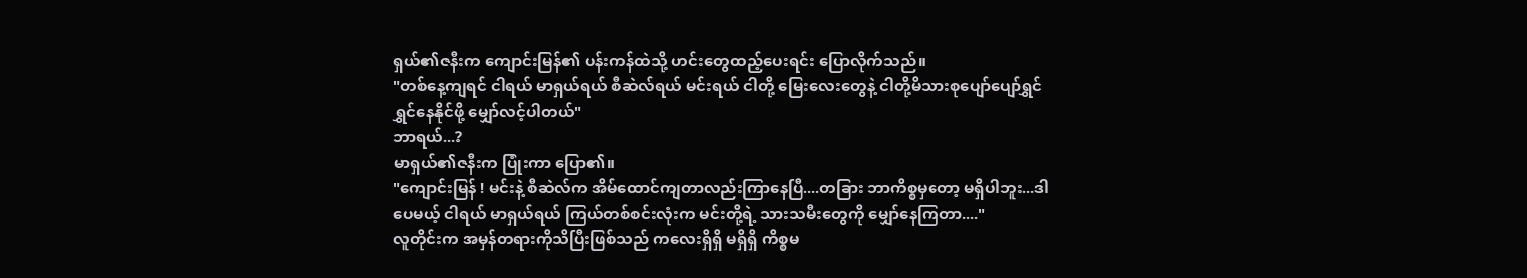ရှယ်၏ဇနီးက ကျောင်းမြန်၏ ပန်းကန်ထဲသို့ ဟင်းတွေထည့်ပေးရင်း ပြောလိုက်သည်။
"တစ်နေ့ကျရင် ငါရယ် မာရှယ်ရယ် စီဆဲလ်ရယ် မင်းရယ် ငါတို့ မြေးလေးတွေနဲ့ ငါတို့မိသားစုပျော်ပျော်ရွှင်ရွှင်နေနိုင်ဖို့ မျှော်လင့်ပါတယ်"
ဘာရယ်...?
မာရှယ်၏ဇနီးက ပြုံးကာ ပြော၏။
"ကျောင်းမြန် ! မင်းနဲ့ စီဆဲလ်က အိမ်ထောင်ကျတာလည်းကြာနေပြီ....တခြား ဘာကိစ္စမှတော့ မရှိပါဘူး...ဒါပေမယ့် ငါရယ် မာရှယ်ရယ် ကြယ်တစ်စင်းလုံးက မင်းတို့ရဲ့ သားသမီးတွေကို မျှော်နေကြတာ...."
လူတိုင်းက အမှန်တရားကိုသိပြီးဖြစ်သည် ကလေးရှိရှိ မရှိရှိ ကိစ္စမ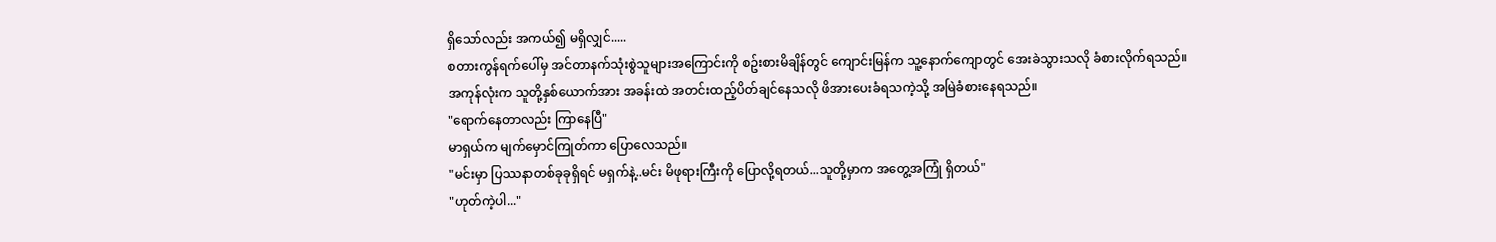ရှိသော်လည်း အကယ်၍ မရှိလျှင်.....
စတားကွန်ရက်ပေါ်မှ အင်တာနက်သုံးစွဲသူများအကြောင်းကို စဥ်းစားမိချိန်တွင် ကျောင်းမြန်က သူ့နောက်ကျောတွင် အေးခဲသွားသလို ခံစားလိုက်ရသည်။
အကုန်လုံးက သူတို့နှစ်ယောက်အား အခန်းထဲ အတင်းထည့်ပိတ်ချင်နေသလို ဖိအားပေးခံရသကဲ့သို့ အမြဲခံစားနေရသည်။
"ရောက်နေတာလည်း ကြာနေပြီ"
မာရှယ်က မျက်မှောင်ကြုတ်ကာ ပြောလေသည်။
"မင်းမှာ ပြဿနာတစ်ခုခုရှိရင် မရှက်နဲ့..မင်း မိဖုရားကြီးကို ပြောလို့ရတယ်...သူတို့မှာက အတွေ့အကြုံ ရှိတယ်"
"ဟုတ်ကဲ့ပါ..."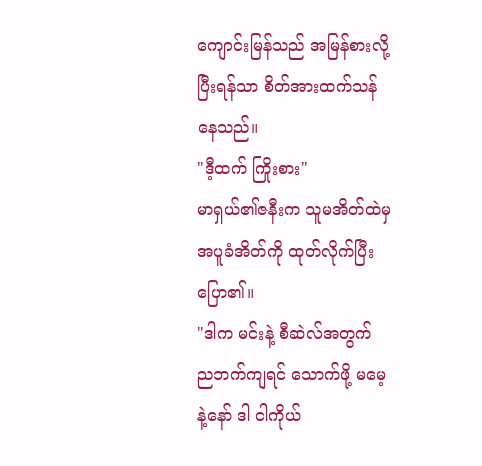ကျောင်းမြန်သည် အမြန်စားလို့ပြီးရန်သာ စိတ်အားထက်သန်နေသည်။
"ဒီ့ထက် ကြိုးစား"
မာရှယ်၏ဇနီးက သူမအိတ်ထဲမှ အပူခံအိတ်ကို ထုတ်လိုက်ပြီး ပြော၏။
"ဒါက မင်းနဲ့ စီဆဲလ်အတွက် ညဘက်ကျရင် သောက်ဖို့ မမေ့နဲ့နော် ဒါ ငါကိုယ်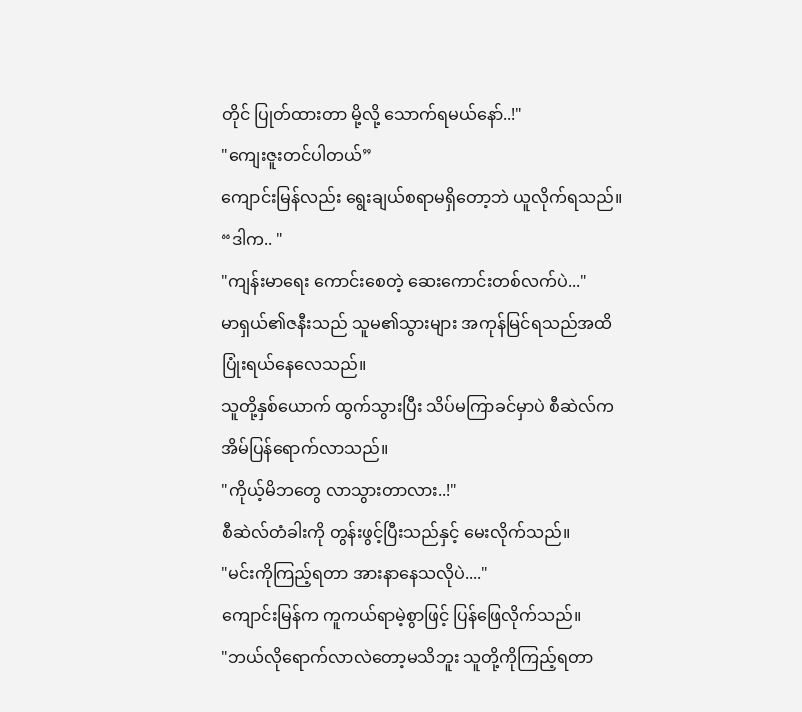တိုင် ပြုတ်ထားတာ မို့လို့ သောက်ရမယ်နော်..!"
"ကျေးဇူးတင်ပါတယ်”
ကျောင်းမြန်လည်း ရွေးချယ်စရာမရှိတော့ဘဲ ယူလိုက်ရသည်။
“ဒါက.. "
"ကျန်းမာရေး ကောင်းစေတဲ့ ဆေးကောင်းတစ်လက်ပဲ..."
မာရှယ်၏ဇနီးသည် သူမ၏သွားများ အကုန်မြင်ရသည်အထိ ပြုံးရယ်နေလေသည်။
သူတို့နှစ်ယောက် ထွက်သွားပြီး သိပ်မကြာခင်မှာပဲ စီဆဲလ်က အိမ်ပြန်ရောက်လာသည်။
"ကိုယ့်မိဘတွေ လာသွားတာလား..!"
စီဆဲလ်တံခါးကို တွန်းဖွင့်ပြီးသည်နှင့် မေးလိုက်သည်။
"မင်းကိုကြည့်ရတာ အားနာနေသလိုပဲ...."
ကျောင်းမြန်က ကူကယ်ရာမဲ့စွာဖြင့် ပြန်ဖြေလိုက်သည်။
"ဘယ်လိုရောက်လာလဲတော့မသိဘူး သူတို့ကိုကြည့်ရတာ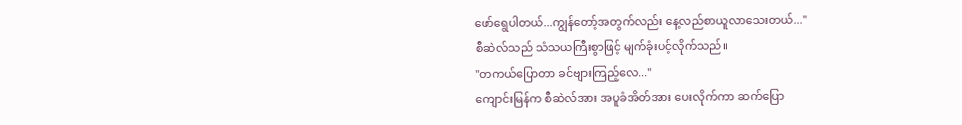ဖော်ရွေပါတယ်...ကျွန်တော့်အတွက်လည်း နေ့လည်စာယူလာသေးတယ်..."
စီဆဲလ်သည် သံသယကြီးစွာဖြင့် မျက်ခုံးပင့်လိုက်သည်။
"တကယ်ပြောတာ ခင်ဗျားကြည့်လေ..."
ကျောင်းမြန်က စီဆဲလ်အား အပူခံအိတ်အား ပေးလိုက်ကာ ဆက်ပြော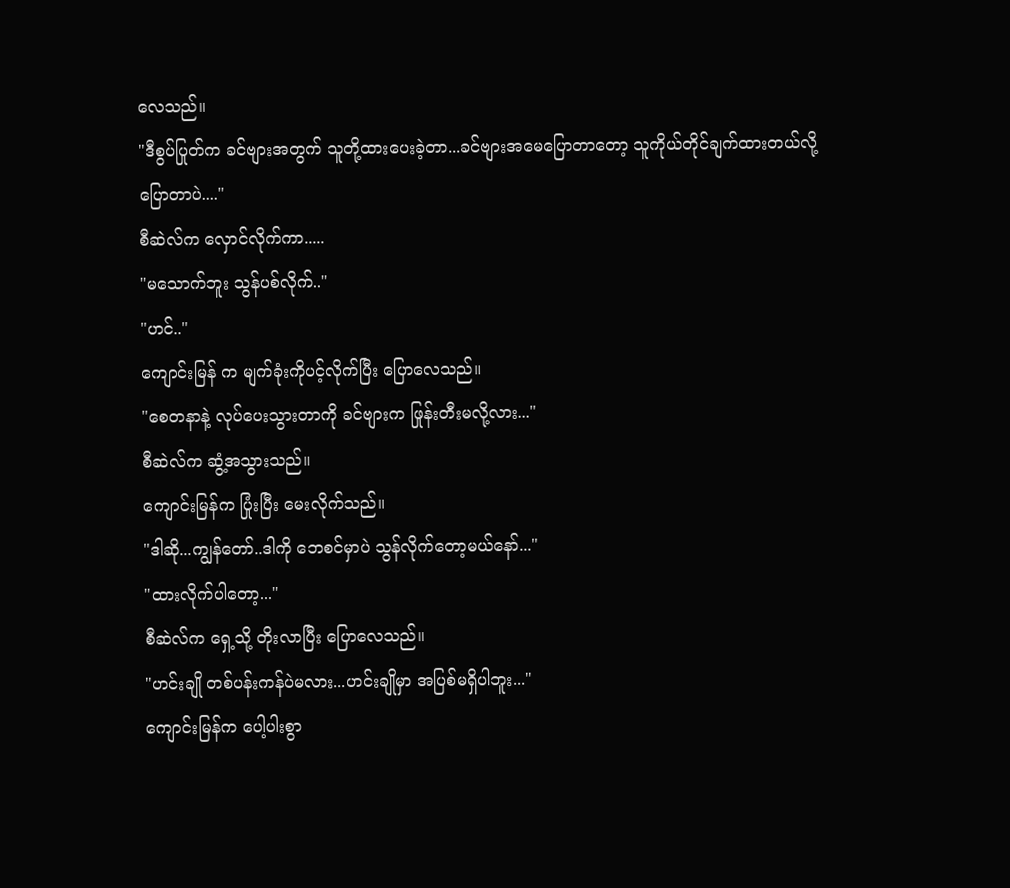လေသည်။
"ဒီစွပ်ပြုတ်က ခင်ဗျားအတွက် သူတို့ထားပေးခဲ့တာ...ခင်ဗျားအမေပြောတာတော့ သူကိုယ်တိုင်ချက်ထားတယ်လို့ပြောတာပဲ...."
စီဆဲလ်က လှောင်လိုက်ကာ.....
"မသောက်ဘူး သွန်ပစ်လိုက်.."
"ဟင်.."
ကျောင်းမြန် က မျက်ခုံးကိုပင့်လိုက်ပြီး ပြောလေသည်။
"စေတနာနဲ့ လုပ်ပေးသွားတာကို ခင်ဗျားက ဖြုန်းတီးမလို့လား..."
စီဆဲလ်က ဆွံ့အသွားသည်။
ကျောင်းမြန်က ပြုံးပြီး မေးလိုက်သည်။
"ဒါဆို...ကျွန်တော်..ဒါကို ဘေစင်မှာပဲ သွန်လိုက်တော့မယ်နော်..."
"ထားလိုက်ပါတော့..."
စီဆဲလ်က ရှေ့သို့ တိုးလာပြီး ပြောလေသည်။
"ဟင်းချို တစ်ပန်းကန်ပဲမလား...ဟင်းချိုမှာ အပြစ်မရှိပါဘူး..."
ကျောင်းမြန်က ပေါ့ပါးစွာ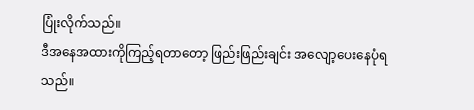ပြုံးလိုက်သည်။
ဒီအနေအထားကိုကြည့်ရတာတော့ ဖြည်းဖြည်းချင်း အလျော့ပေးနေပုံရသည်။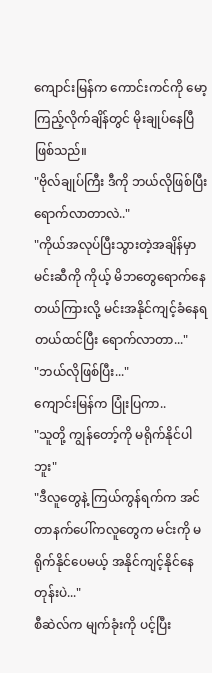ကျောင်းမြန်က ကောင်းကင်ကို မော့ကြည့်လိုက်ချိန်တွင် မိုးချုပ်နေပြီဖြစ်သည်။
"ဗိုလ်ချုပ်ကြီး ဒီကို ဘယ်လိုဖြစ်ပြီးရောက်လာတာလဲ.."
"ကိုယ်အလုပ်ပြီးသွားတဲ့အချိန်မှာ မင်းဆီကို ကိုယ့် မိဘတွေရောက်နေတယ်ကြားလို့ မင်းအနိုင်ကျင့်ခံနေရတယ်ထင်ပြီး ရောက်လာတာ..."
"ဘယ်လိုဖြစ်ပြီး..."
ကျောင်းမြန်က ပြုံးပြကာ..
"သူတို့ ကျွန်တော့်ကို မရိုက်နိုင်ပါဘူး"
"ဒီလူတွေနဲ့ ကြယ်ကွန်ရက်က အင်တာနက်ပေါ်ကလူတွေက မင်းကို မရိုက်နိုင်ပေမယ့် အနိုင်ကျင့်နိုင်နေတုန်းပဲ..."
စီဆဲလ်က မျက်ခုံးကို ပင့်ပြီး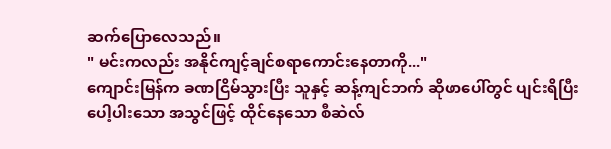ဆက်ပြောလေသည်။
" မင်းကလည်း အနိုင်ကျင့်ချင်စရာကောင်းနေတာကို..."
ကျောင်းမြန်က ခဏငြိမ်သွားပြီး သူနှင့် ဆန့်ကျင်ဘက် ဆိုဖာပေါ်တွင် ပျင်းရိပြီး ပေါ့ပါးသော အသွင်ဖြင့် ထိုင်နေသော စီဆဲလ်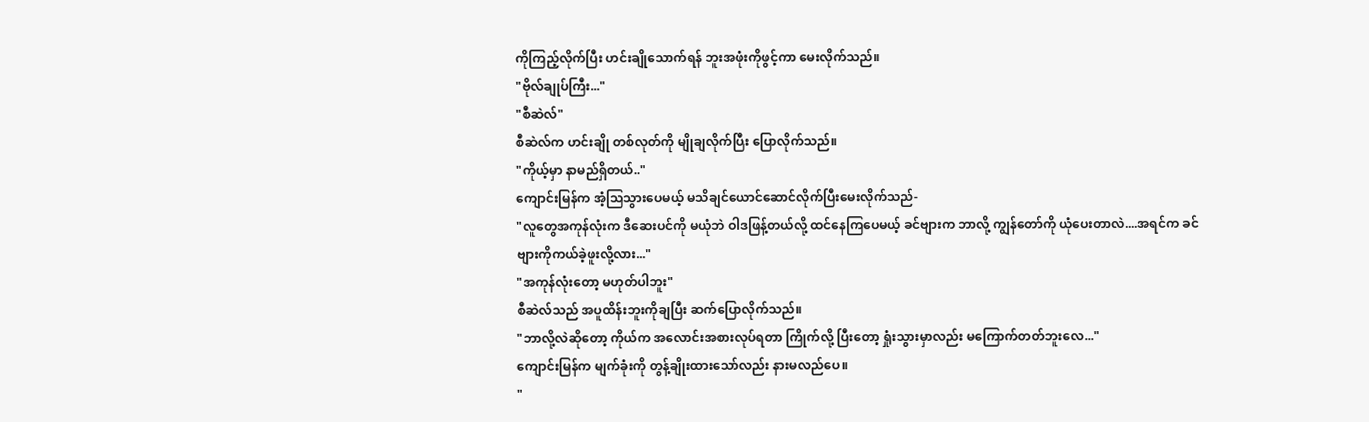ကိုကြည့်လိုက်ပြီး ဟင်းချိုသောက်ရန် ဘူးအဖုံးကိုဖွင့်ကာ မေးလိုက်သည်။
"ဗိုလ်ချုပ်ကြီး..."
"စီဆဲလ်"
စီဆဲလ်က ဟင်းချို တစ်လုတ်ကို မျိုချလိုက်ပြီး ပြောလိုက်သည်။
"ကိုယ့်မှာ နာမည်ရှိတယ်.."
ကျောင်းမြန်က အံ့သြသွားပေမယ့် မသိချင်ယောင်ဆောင်လိုက်ပြီးမေးလိုက်သည်-
"လူတွေအကုန်လုံးက ဒီဆေးပင်ကို မယုံဘဲ ဝါဒဖြန့်တယ်လို့ ထင်နေကြပေမယ့် ခင်ဗျားက ဘာလို့ ကျွန်တော်ကို ယုံပေးတာလဲ....အရင်က ခင်ဗျားကိုကယ်ခဲ့ဖူးလို့လား..."
"အကုန်လုံးတော့ မဟုတ်ပါဘူး"
စီဆဲလ်သည် အပူထိန်းဘူးကိုချပြီး ဆက်ပြောလိုက်သည်။
"ဘာလို့လဲဆိုတော့ ကိုယ်က အလောင်းအစားလုပ်ရတာ ကြိုက်လို့ ပြီးတော့ ရှုံးသွားမှာလည်း မကြောက်တတ်ဘူးလေ..."
ကျောင်းမြန်က မျက်ခုံးကို တွန့်ချိုးထားသော်လည်း နားမလည်ပေ။
"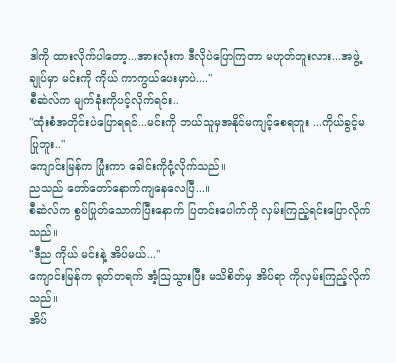ဒါကို ထားလိုက်ပါတော့...အားလုံးက ဒီလိုပဲပြောကြတာ မဟုတ်ဘူးလား...အဖွဲ့ချုပ်မှာ မင်းကို ကိုယ် ကာကွယ်ပေးမှာပဲ...."
စီဆဲလ်က မျက်ခုံးကိုပင့်လိုက်ရင်း..
"ထုံးစံအတိုင်းပဲပြောရရင်...မင်းကို ဘယ်သူမှအနိုင်မကျင့်စေရဘူး ...ကိုယ်ခွင့်မပြုဘူး.."
ကျောင်းမြန်က ပြုံးကာ ခေါင်းကိုငုံ့လိုက်သည်။
ညသည် တော်တော်နောက်ကျနေလေပြီ...။
စီဆဲလ်က စွပ်ပြုတ်သောက်ပြီးနောက် ပြတင်းပေါက်ကို လှမ်းကြည့်ရင်းပြောလိုက်သည်။
"ဒီည ကိုယ် မင်းနဲ့ အိပ်မယ်..."
ကျောင်းမြန်က ရုတ်တရက် အံ့သြသွားပြီး မသိစိတ်မှ အိပ်ရာ ကိုလှမ်းကြည့်လိုက်သည်။
အိပ်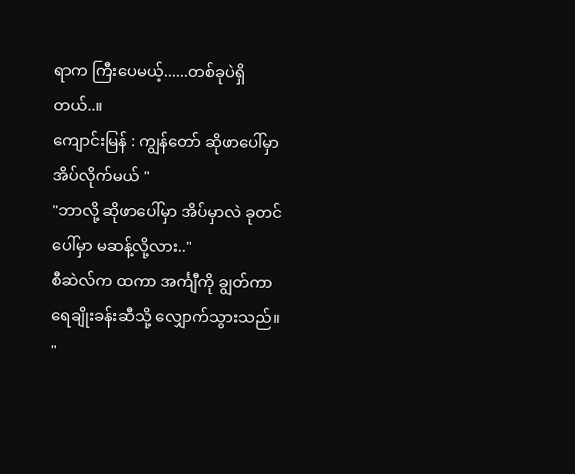ရာက ကြီးပေမယ့်......တစ်ခုပဲရှိတယ်..။
ကျောင်းမြန် : ကျွန်တော် ဆိုဖာပေါ်မှာ အိပ်လိုက်မယ် "
"ဘာလို့ ဆိုဖာပေါ်မှာ အိပ်မှာလဲ ခုတင်ပေါ်မှာ မဆန့်လို့လား.."
စီဆဲလ်က ထကာ အင်္ကျီကို ချွတ်ကာ ရေချိုးခန်းဆီသို့ လျှောက်သွားသည်။
"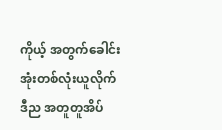ကိုယ့် အတွက်ခေါင်းအုံးတစ်လုံးယူလိုက် ဒီည အတူတူအိပ်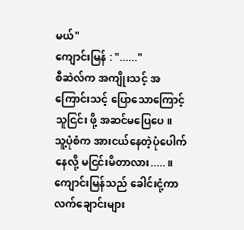မယ်"
ကျောင်းမြန် : "......"
စီဆဲလ်က အကျိုးသင့် အကြောင်းသင့် ပြောသောကြောင့် သူငြင်း ဖို့ အဆင်မပြေပေ။
သူ့ပုံစံက အားငယ်နေတဲ့ပုံပေါက်နေလို့ မငြင်းမိတာလား.....။
ကျောင်းမြန်သည် ခေါင်းငုံ့ကာ လက်ချောင်းများ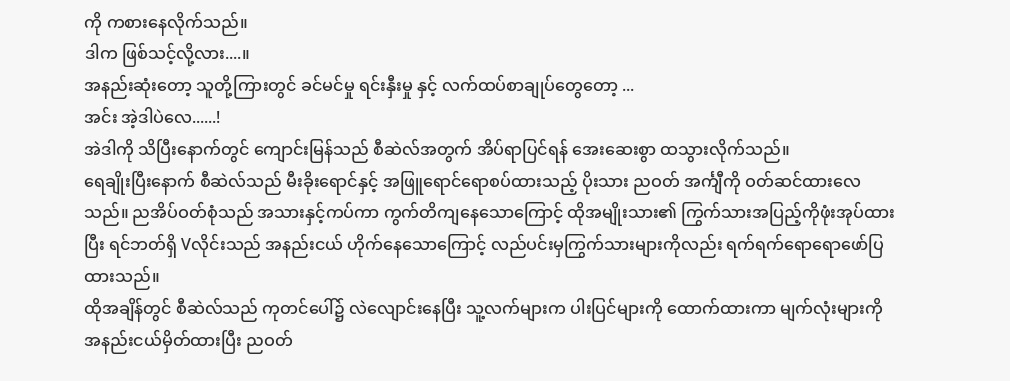ကို ကစားနေလိုက်သည်။
ဒါက ဖြစ်သင့်လို့လား....။
အနည်းဆုံးတော့ သူတို့ကြားတွင် ခင်မင်မှု ရင်းနှီးမှု နှင့် လက်ထပ်စာချုပ်တွေတော့ ...
အင်း အဲ့ဒါပဲလေ......!
အဲဒါကို သိပြီးနောက်တွင် ကျောင်းမြန်သည် စီဆဲလ်အတွက် အိပ်ရာပြင်ရန် အေးဆေးစွာ ထသွားလိုက်သည်။
ရေချိုးပြီးနောက် စီဆဲလ်သည် မီးခိုးရောင်နှင့် အဖြူရောင်ရောစပ်ထားသည့် ပိုးသား ညဝတ် အင်္ကျီကို ဝတ်ဆင်ထားလေသည်။ ညအိပ်ဝတ်စုံသည် အသားနှင့်ကပ်ကာ ကွက်တိကျနေသောကြောင့် ထိုအမျိုးသား၏ ကြွက်သားအပြည့်ကိုဖုံးအုပ်ထားပြီး ရင်ဘတ်ရှိ Vလိုင်းသည် အနည်းငယ် ဟိုက်နေသောကြောင့် လည်ပင်းမှကြွက်သားများကိုလည်း ရက်ရက်ရောရောဖော်ပြထားသည်။
ထိုအချိန်တွင် စီဆဲလ်သည် ကုတင်ပေါ်၌ လဲလျောင်းနေပြီး သူ့လက်များက ပါးပြင်များကို ထောက်ထားကာ မျက်လုံးများကို အနည်းငယ်မှိတ်ထားပြီး ညဝတ်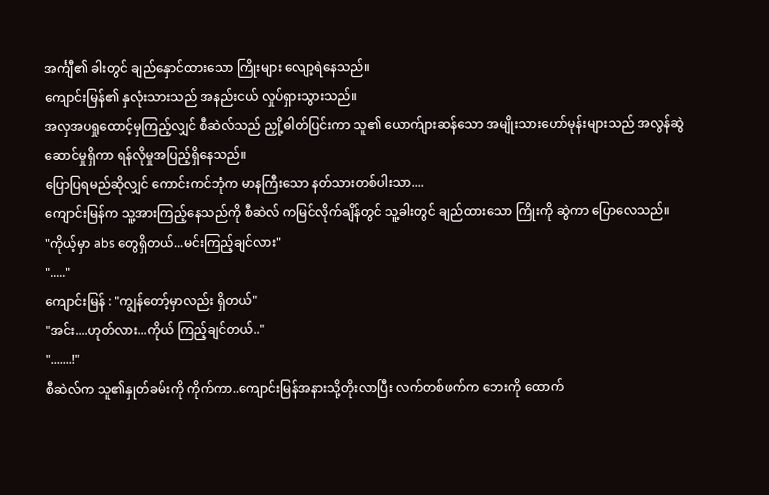အင်္ကျီ၏ ခါးတွင် ချည်နှောင်ထားသော ကြိုးများ လျော့ရဲနေသည်။
ကျောင်းမြန်၏ နှလုံးသားသည် အနည်းငယ် လှုပ်ရှားသွားသည်။
အလှအပရှုထောင့်မှကြည့်လျှင် စီဆဲလ်သည် ညှို့ဓါတ်ပြင်းကာ သူ၏ ယောက်ျားဆန်သော အမျိုးသားဟော်မုန်းများသည် အလွန်ဆွဲဆောင်မှုရှိကာ ရန်လိုမှုအပြည့်ရှိနေသည်။
ပြောပြရမည်ဆိုလျှင် ကောင်းကင်ဘုံက မာနကြီးသော နတ်သားတစ်ပါးသာ....
ကျောင်းမြန်က သူ့အားကြည့်နေသည်ကို စီဆဲလ် ကမြင်လိုက်ချိန်တွင် သူ့ခါးတွင် ချည်ထားသော ကြိုးကို ဆွဲကာ ပြောလေသည်။
"ကိုယ့်မှာ abs တွေရှိတယ်...မင်းကြည့်ချင်လား"
"....."
ကျောင်းမြန် : "ကျွန်တော့်မှာလည်း ရှိတယ်"
"အင်း....ဟုတ်လား...ကိုယ် ကြည့်ချင်တယ်.."
".......!"
စီဆဲလ်က သူ၏နှုတ်ခမ်းကို ကိုက်ကာ..ကျောင်းမြန်အနားသို့တိုးလာပြီး လက်တစ်ဖက်က ဘေးကို ထောက်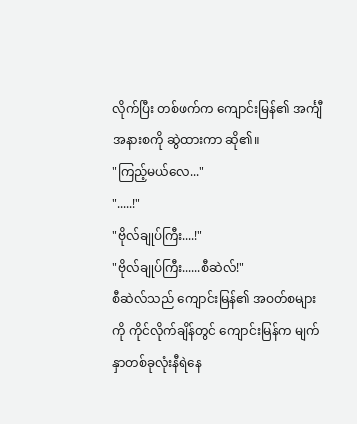လိုက်ပြီး တစ်ဖက်က ကျောင်းမြန်၏ အင်္ကျီအနားစကို ဆွဲထားကာ ဆို၏။
"ကြည့်မယ်လေ..."
".....!"
"ဗိုလ်ချုပ်ကြီး....!"
"ဗိုလ်ချုပ်ကြီး......စီဆဲလ်!"
စီဆဲလ်သည် ကျောင်းမြန်၏ အဝတ်စများကို ကိုင်လိုက်ချိန်တွင် ကျောင်းမြန်က မျက်နှာတစ်ခုလုံးနီရဲနေ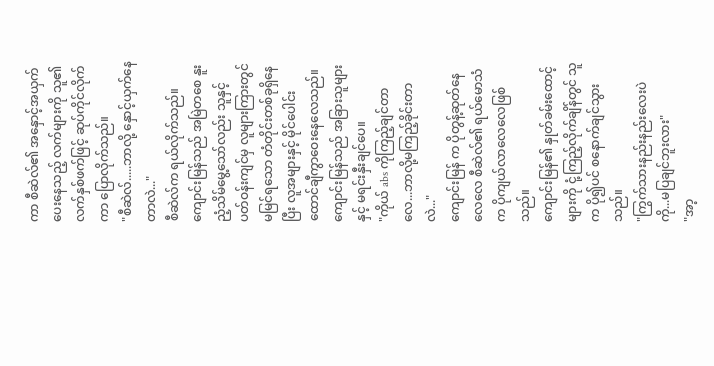ကာ စီဆဲလ်၏ အနှောင့်အယှက်ပေးနေသည့် လက်များကို သူ၏ လက်နှစ်ဖက်ဖြင့် ဆုပ်ကိုင်လိုက်ကာ ပြောလိုက်သည်။
"စီဆဲလ်.....ဘာလို့ နှောင့်ယှက်နေတာလဲ..."
စီဆဲလ်က ရယ်လိုက်သည်။
ကျောင်းမြန်သည် အမြဲတစေ နူးညံ့သိမ်မွေ့သော်လည်း သူနှင့် ပတ်ဝန်းကျင်မှ လူများကြားတွင် မမြင်ရသော တံတိုင်းတစ်ခုရှိနေပြီး လူအများနှင့် မိုင်ပေါင်းထောင်ချီကွာဝေးနေလေသည်။
ကျောင်းမြန်သည် အခြားသူများနှင့် မရင်းနှီးချင်ပေ။
"ကိုယ် abs ကိုကြည့်ချင်တာလေ...ဘာလို့မကြည့်ခိုင်းတာလဲ..."
ကျောင်းမြန် က ပိုတွန့်ဆုတ်နေလေလေ စီဆဲလ်၏ ရယ်မောသံက ပိုကျယ်လာလေလေဖြစ်သည်။
ကျောင်းမြန်၏ နှုတ်ခမ်းထောင့်များကို ငုံ့ကြည့်လိုက်ချိန်တွင် သူက ပို၍ပင် စနောက်ချင်သွားသည်။
"ကြွက်သားနည်းနည်းလေးပဲကို...မပြချင်ဘူးလား"
"အာ့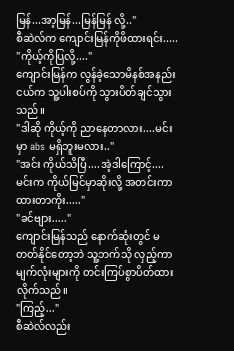မြန်...အာ့မြန်...မြန်မြန် လို့.."
စီဆဲလ်က ကျောင်းမြန်ကိုဖိထားရင်း.....
"ကိုယ့်ကိုပြလို့...."
ကျောင်းမြန်က လွန်ခဲ့သောမိနစ်အနည်းငယ်က သူ့ပါးစပ်ကို သွားပိတ်ချင်သွားသည်။
"ဒါဆို ကိုယ့်ကို ညာနေတာလား....မင်းမှာ abs မရှိဘူးမလား.."
"အင်း ကိုယ်သိပြီ....အဲ့ဒါကြောင့်....မင်းက ကိုယ်မြင်မှာဆိုးလို့ အတင်းကာထားတာကိုး....."
"ခင်ဗျား....."
ကျောင်းမြန်သည် နောက်ဆုံးတွင် မတတ်နိုင်တော့ဘဲ သူ့ဘက်သို လှည့်ကာ မျက်လုံးများကို တင်းကြပ်စွာပိတ်ထားလိုက်သည်။
"ကြည့်..."
စီဆဲလ်လည်း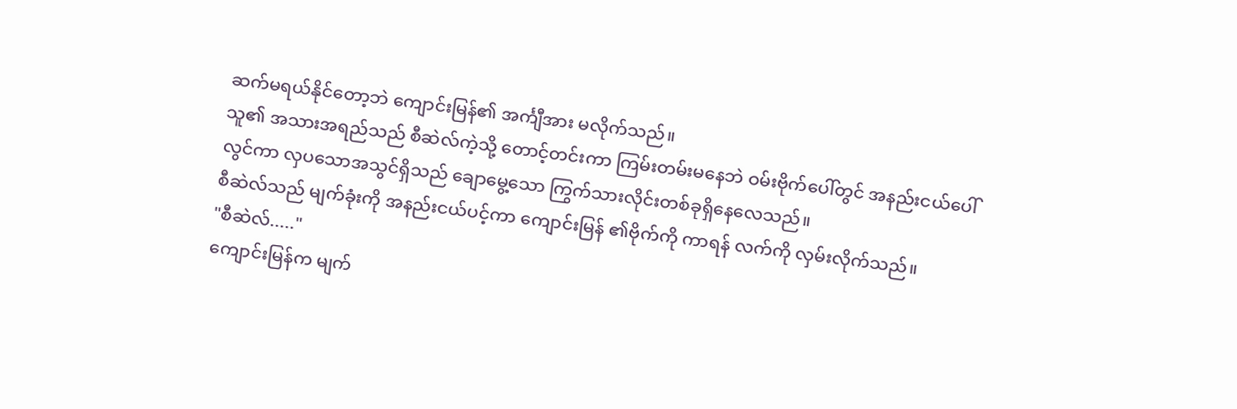ဆက်မရယ်နိုင်တော့ဘဲ ကျောင်းမြန်၏ အင်္ကျီအား မလိုက်သည်။
သူ၏ အသားအရည်သည် စီဆဲလ်ကဲ့သို့ တောင့်တင်းကာ ကြမ်းတမ်းမနေဘဲ ဝမ်းဗိုက်ပေါ်တွင် အနည်းငယ်ပေါ်လွင်ကာ လှပသောအသွင်ရှိသည် ချောမွေ့သော ကြွက်သားလိုင်းတစ်ခုရှိနေလေသည်။
စီဆဲလ်သည် မျက်ခုံးကို အနည်းငယ်ပင့်ကာ ကျောင်းမြန် ၏ဗိုက်ကို ကာရန် လက်ကို လှမ်းလိုက်သည်။
"စီဆဲလ်....."
ကျောင်းမြန်က မျက်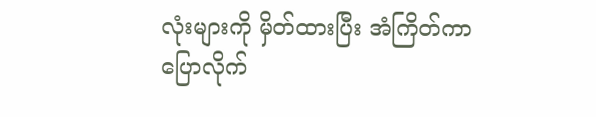လုံးများကို မှိတ်ထားပြီး အံကြိတ်ကာ ပြောလိုက်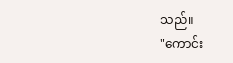သည်။
"ကောင်း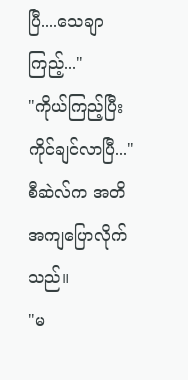ပြီ....သေချာကြည့်..."
"ကိုယ်ကြည့်ပြီး ကိုင်ချင်လာပြီ..."
စီဆဲလ်က အတိအကျပြောလိုက်သည်။
"မ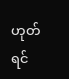ဟုတ်ရင်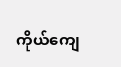ကိုယ်ကျေ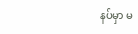နပ်မှာ မ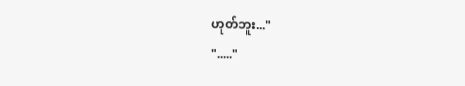ဟုတ်ဘူး..."
"....."